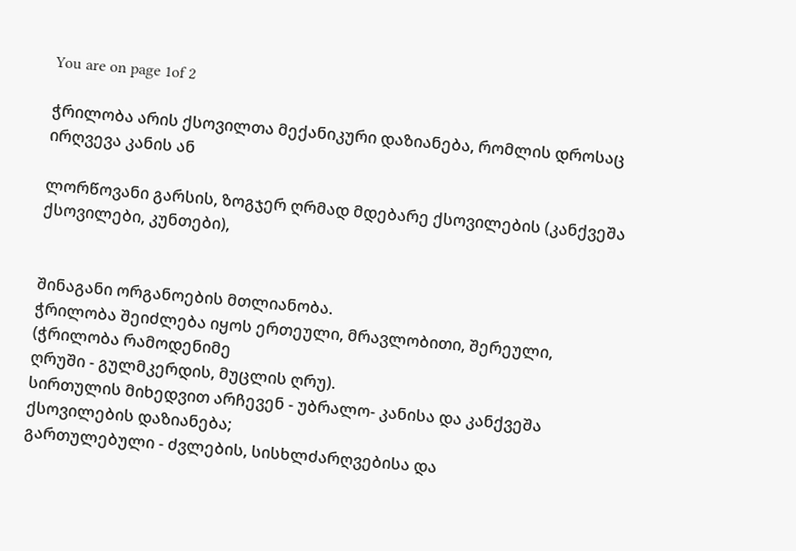You are on page 1of 2

ჭრილობა არის ქსოვილთა მექანიკური დაზიანება, რომლის დროსაც ირღვევა კანის ან

ლორწოვანი გარსის, ზოგჯერ ღრმად მდებარე ქსოვილების (კანქვეშა ქსოვილები, კუნთები),


შინაგანი ორგანოების მთლიანობა.
ჭრილობა შეიძლება იყოს ერთეული, მრავლობითი, შერეული, (ჭრილობა რამოდენიმე
ღრუში - გულმკერდის, მუცლის ღრუ).
სირთულის მიხედვით არჩევენ - უბრალო- კანისა და კანქვეშა ქსოვილების დაზიანება;
გართულებული - ძვლების, სისხლძარღვებისა და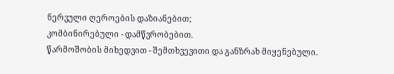ნერვული ღეროების დაზიანებით;
კომბინირებული - დამწვრობებით.
წარმოშობის მიხედვით - შემთხვევითი და განზრახ მიყენებული.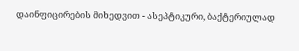დაინფიცირების მიხედვით - ასეპტიკური, ბაქტერიულად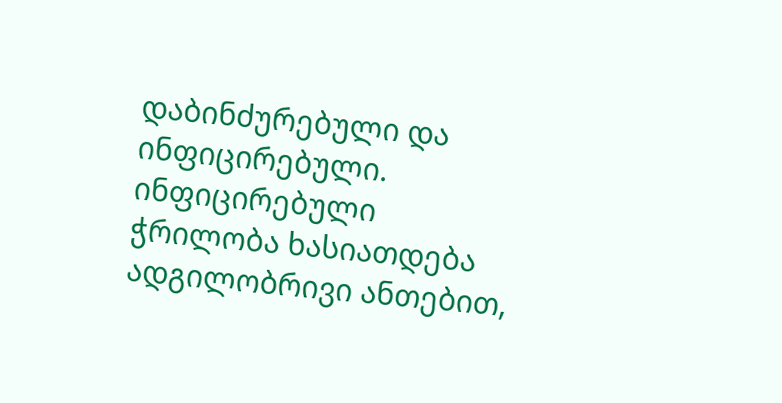დაბინძურებული და
ინფიცირებული. ინფიცირებული ჭრილობა ხასიათდება ადგილობრივი ანთებით,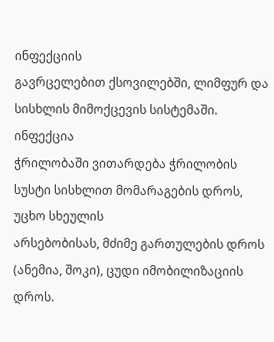ინფექციის
გავრცელებით ქსოვილებში, ლიმფურ და სისხლის მიმოქცევის სისტემაში. ინფექცია
ჭრილობაში ვითარდება ჭრილობის სუსტი სისხლით მომარაგების დროს, უცხო სხეულის
არსებობისას, მძიმე გართულების დროს (ანემია, შოკი), ცუდი იმობილიზაციის დროს.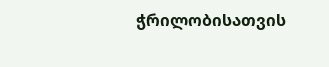ჭრილობისათვის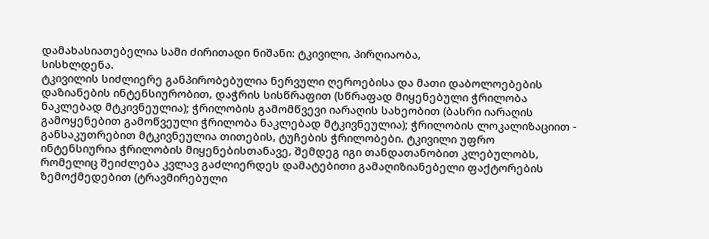დამახასიათებელია სამი ძირითადი ნიშანი: ტკივილი, პირღიაობა,
სისხლდენა.
ტკივილის სიძლიერე განპირობებულია ნერვული ღეროებისა და მათი დაბოლოებების
დაზიანების ინტენსიურობით, დაჭრის სისწრაფით (სწრაფად მიყენებული ჭრილობა
ნაკლებად მტკივნეულია); ჭრილობის გამომწვევი იარაღის სახეობით (ბასრი იარაღის
გამოყენებით გამოწვეული ჭრილობა ნაკლებად მტკივნეულია); ჭრილობის ლოკალიზაციით -
განსაკუთრებით მტკივნეულია თითების, ტუჩების ჭრილობები. ტკივილი უფრო
ინტენსიურია ჭრილობის მიყენებისთანავე, შემდეგ იგი თანდათანობით კლებულობს,
რომელიც შეიძლება კვლავ გაძლიერდეს დამატებითი გამაღიზიანებელი ფაქტორების
ზემოქმედებით (ტრავმირებული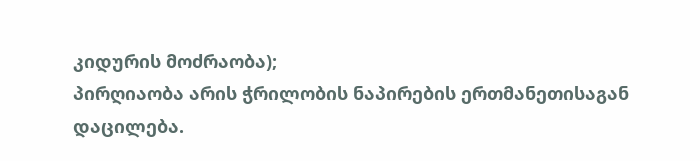კიდურის მოძრაობა);
პირღიაობა არის ჭრილობის ნაპირების ერთმანეთისაგან დაცილება.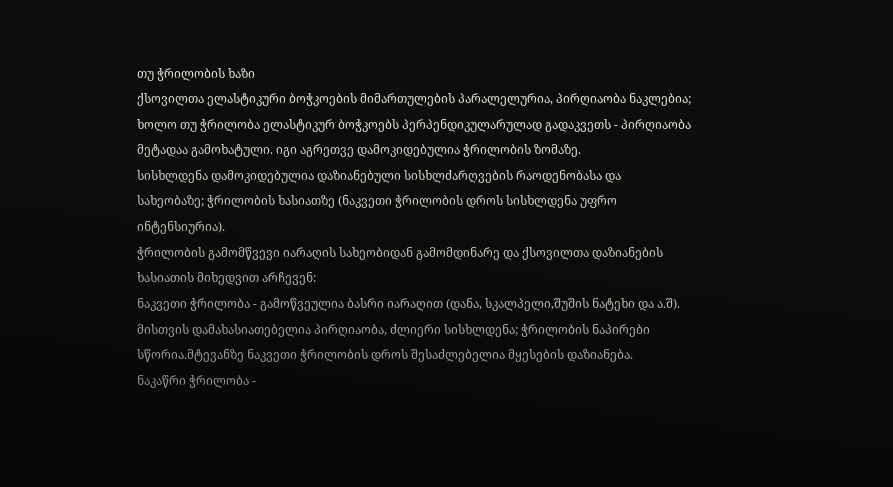თუ ჭრილობის ხაზი
ქსოვილთა ელასტიკური ბოჭკოების მიმართულების პარალელურია, პირღიაობა ნაკლებია;
ხოლო თუ ჭრილობა ელასტიკურ ბოჭკოებს პერპენდიკულარულად გადაკვეთს - პირღიაობა
მეტადაა გამოხატული. იგი აგრეთვე დამოკიდებულია ჭრილობის ზომაზე.
სისხლდენა დამოკიდებულია დაზიანებული სისხლძარღვების რაოდენობასა და
სახეობაზე; ჭრილობის ხასიათზე (ნაკვეთი ჭრილობის დროს სისხლდენა უფრო
ინტენსიურია).
ჭრილობის გამომწვევი იარაღის სახეობიდან გამომდინარე და ქსოვილთა დაზიანების
ხასიათის მიხედვით არჩევენ:
ნაკვეთი ჭრილობა - გამოწვეულია ბასრი იარაღით (დანა, სკალპელი,შუშის ნატეხი და ა.შ).
მისთვის დამახასიათებელია პირღიაობა, ძლიერი სისხლდენა; ჭრილობის ნაპირები
სწორია.მტევანზე ნაკვეთი ჭრილობის დროს შესაძლებელია მყესების დაზიანება.
ნაკაწრი ჭრილობა -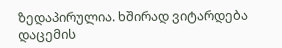ზედაპირულია. ხშირად ვიტარდება დაცემის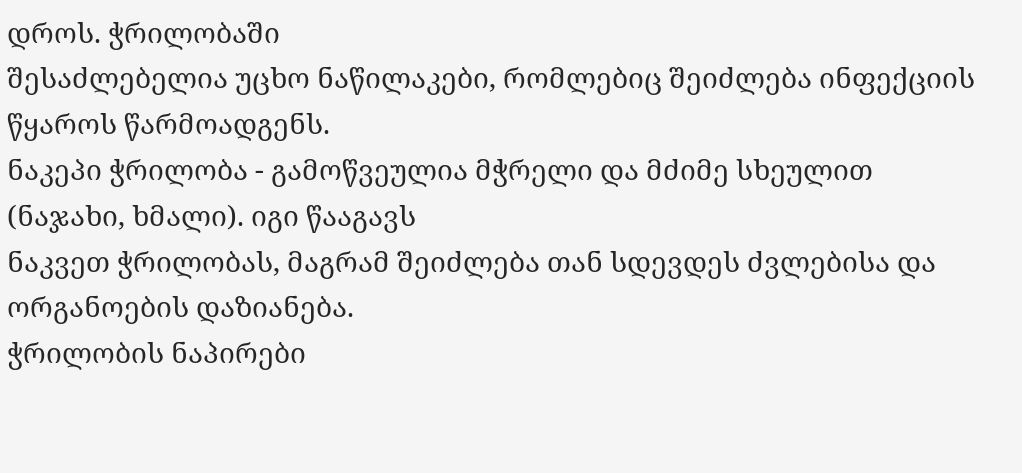დროს. ჭრილობაში
შესაძლებელია უცხო ნაწილაკები, რომლებიც შეიძლება ინფექციის წყაროს წარმოადგენს.
ნაკეპი ჭრილობა - გამოწვეულია მჭრელი და მძიმე სხეულით (ნაჯახი, ხმალი). იგი წააგავს
ნაკვეთ ჭრილობას, მაგრამ შეიძლება თან სდევდეს ძვლებისა და ორგანოების დაზიანება.
ჭრილობის ნაპირები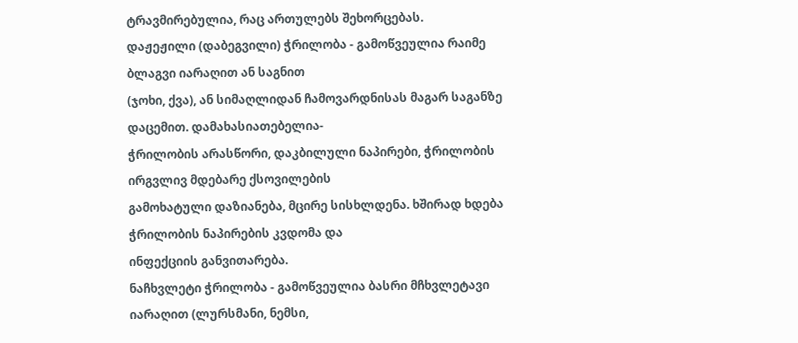ტრავმირებულია, რაც ართულებს შეხორცებას.
დაჟეჟილი (დაბეგვილი) ჭრილობა - გამოწვეულია რაიმე ბლაგვი იარაღით ან საგნით
(ჯოხი, ქვა), ან სიმაღლიდან ჩამოვარდნისას მაგარ საგანზე დაცემით. დამახასიათებელია-
ჭრილობის არასწორი, დაკბილული ნაპირები, ჭრილობის ირგვლივ მდებარე ქსოვილების
გამოხატული დაზიანება, მცირე სისხლდენა. ხშირად ხდება ჭრილობის ნაპირების კვდომა და
ინფექციის განვითარება.
ნაჩხვლეტი ჭრილობა - გამოწვეულია ბასრი მჩხვლეტავი იარაღით (ლურსმანი, ნემსი,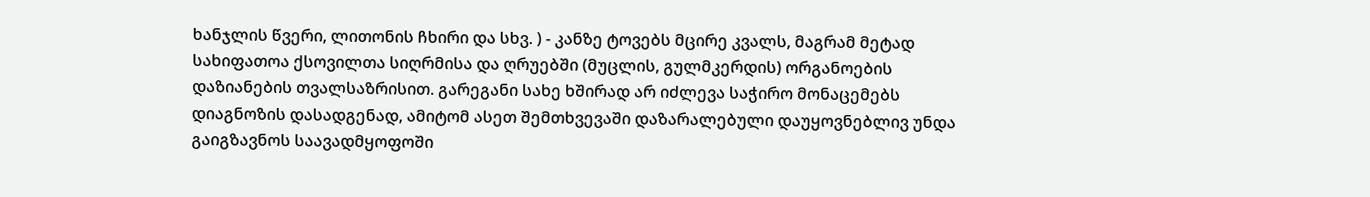ხანჯლის წვერი, ლითონის ჩხირი და სხვ. ) - კანზე ტოვებს მცირე კვალს, მაგრამ მეტად
სახიფათოა ქსოვილთა სიღრმისა და ღრუებში (მუცლის, გულმკერდის) ორგანოების
დაზიანების თვალსაზრისით. გარეგანი სახე ხშირად არ იძლევა საჭირო მონაცემებს
დიაგნოზის დასადგენად, ამიტომ ასეთ შემთხვევაში დაზარალებული დაუყოვნებლივ უნდა
გაიგზავნოს საავადმყოფოში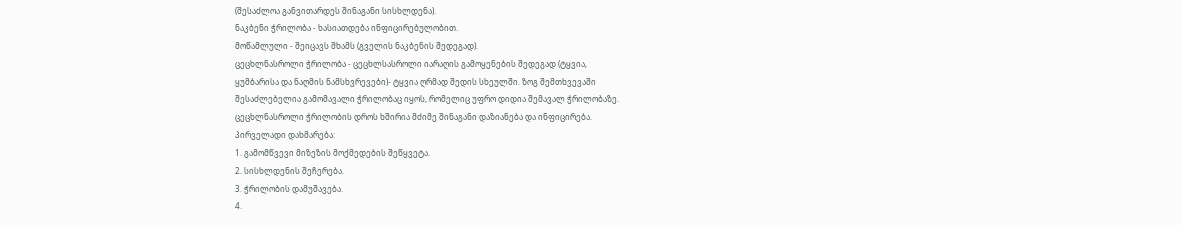(შესაძლოა განვითარდეს შინაგანი სისხლდენა).
ნაკბენი ჭრილობა - ხასიათდება ინფიცირებულობით.
მოწამლული - შეიცავს შხამს (გველის ნაკბენის შედეგად).
ცეცხლნასროლი ჭრილობა - ცეცხლსასროლი იარაღის გამოყენების შედეგად (ტყვია,
ყუმბარისა და ნაღმის ნამსხვრევები)- ტყვია ღრმად შედის სხეულში. ზოგ შემთხვევაში
შესაძლებელია გამომავალი ჭრილობაც იყოს, რომელიც უფრო დიდია შემავალ ჭრილობაზე.
ცეცხლნასროლი ჭრილობის დროს ხშირია მძიმე შინაგანი დაზიანება და ინფიცირება.
პირველადი დახმარება:
1. გამომწვევი მიზეზის მოქმედების შეწყვეტა.
2. სისხლდენის შეჩერება.
3. ჭრილობის დამუშავება.
4.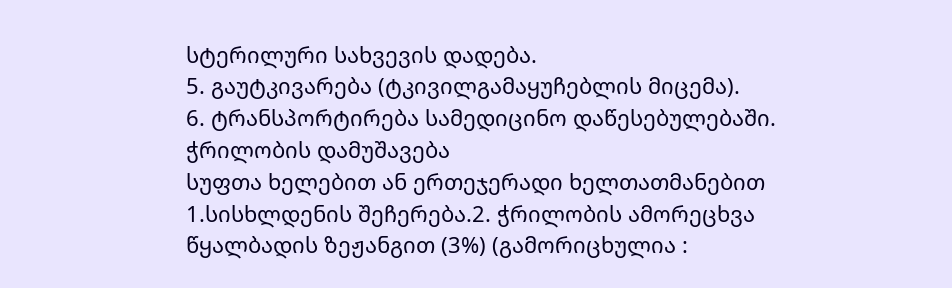სტერილური სახვევის დადება.
5. გაუტკივარება (ტკივილგამაყუჩებლის მიცემა).
6. ტრანსპორტირება სამედიცინო დაწესებულებაში.
ჭრილობის დამუშავება
სუფთა ხელებით ან ერთეჯერადი ხელთათმანებით
1.სისხლდენის შეჩერება.2. ჭრილობის ამორეცხვა წყალბადის ზეჟანგით (3%) (გამორიცხულია :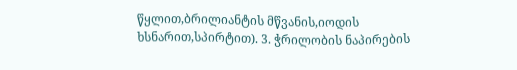წყლით,ბრილიანტის მწვანის,იოდის ხსნარით,სპირტით). 3. ჭრილობის ნაპირების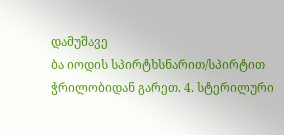დამუშავე
ბა იოდის სპირტხსნარით/სპირტით ჭრილობიდან გარეთ. 4. სტერილური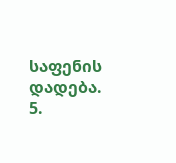საფენის დადება.
5.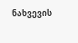ნახვევის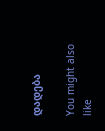დადება

You might also like